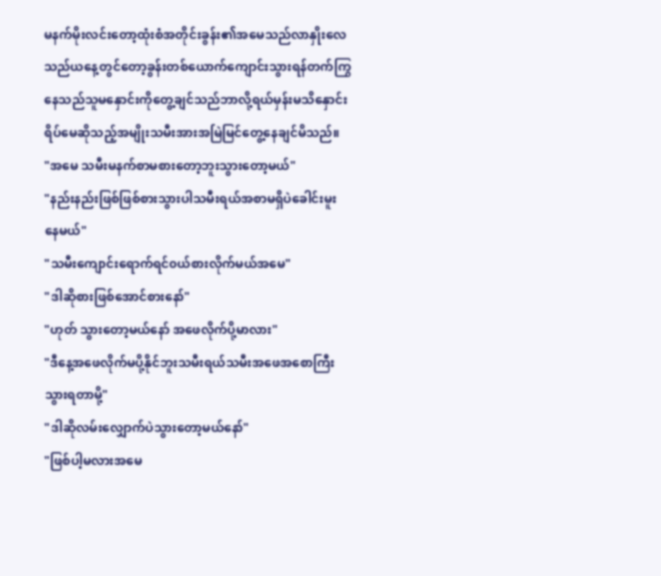မနက်မိုးလင်းတော့ထုံးစံအတိုင်းခွန်း၏အမေသည်လာနှိုးလေသည်ယနေ့တွင်တော့ခွန်းတစ်ယောက်ကျောင်းသွားရန်တက်ကြွနေသည်သူမနှောင်းကိုတွေ့ချင်သည်ဘာလို့ရယ်မှန်းမသိနှောင်းရိပ်မေဆိုသည့်အမျိုးသမီးအားအမြဲမြင်တွေ့နေချင်မိသည်။
"အမေ သမီးမနက်စာမစားတော့ဘူးသွားတော့မယ်"
"နည်းနည်းဖြစ်ဖြစ်စားသွားပါသမီးရယ်အစာမရှိပဲခေါင်းမူးနေမယ်"
"သမီးကျောင်းရောက်ရင်၀ယ်စားလိုက်မယ်အမေ"
"ဒါဆိုစားဖြစ်အောင်စားနော်"
"ဟုတ် သွားတော့မယ်နော် အဖေလိုက်ပို့မာလား"
"ဒီနေ့အဖေလိုက်မပို့နိုင်ဘူးသမီးရယ်သမီးအဖေအစောကြီးသွားရတာမို့"
"ဒါဆိုလမ်းလျှောက်ပဲသွားတော့မယ်နော်"
"ဖြစ်ပါ့မလားအမေ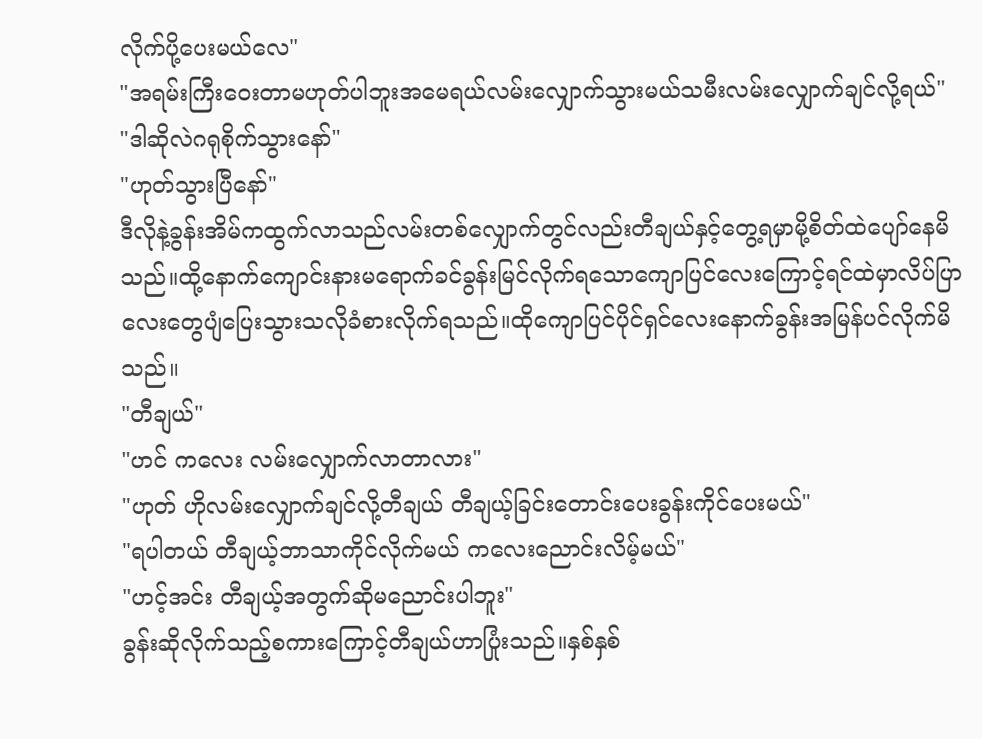လိုက်ပို့ပေးမယ်လေ"
"အရမ်းကြီးဝေးတာမဟုတ်ပါဘူးအမေရယ်လမ်းလျှောက်သွားမယ်သမီးလမ်းလျှောက်ချင်လို့ရယ်"
"ဒါဆိုလဲဂရုစိုက်သွားနော်"
"ဟုတ်သွားပြီနော်"
ဒီလိုနဲ့ခွန်းအိမ်ကထွက်လာသည်လမ်းတစ်လျှောက်တွင်လည်းတီချယ်နှင့်တွေ့ရမှာမို့စိတ်ထဲပျော်နေမိသည်။ထို့နောက်ကျောင်းနားမရောက်ခင်ခွန်းမြင်လိုက်ရသောကျောပြင်လေးကြောင့်ရင်ထဲမှာလိပ်ပြာလေးတွေပျံပြေးသွားသလိုခံစားလိုက်ရသည်။ထိုကျောပြင်ပိုင်ရှင်လေးနောက်ခွန်းအမြန်ပင်လိုက်မိသည်။
"တီချယ်"
"ဟင် ကလေး လမ်းလျှောက်လာတာလား"
"ဟုတ် ဟိုလမ်းလျှောက်ချင်လို့တီချယ် တီချယ့်ခြင်းတောင်းပေးခွန်းကိုင်ပေးမယ်"
"ရပါတယ် တီချယ့်ဘာသာကိုင်လိုက်မယ် ကလေးညောင်းလိမ့်မယ်"
"ဟင့်အင်း တီချယ့်အတွက်ဆိုမညောင်းပါဘူး"
ခွန်းဆိုလိုက်သည့်စကားကြောင့်တီချယ်ဟာပြုံးသည်။နှစ်နှစ်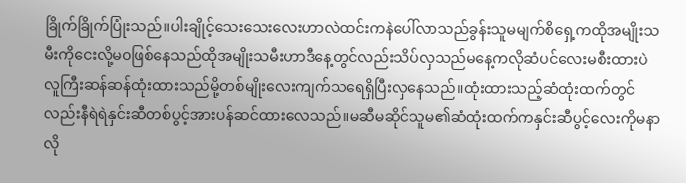ခြိုက်ခြိုက်ပြုံးသည်။ပါးချိုင့်သေးသေးလေးဟာလဲထင်းကနဲပေါ်လာသည်ခွန်းသူမမျက်စိရှေ့ကထိုအမျိုးသမီးကိုငေးလို့မ၀ဖြစ်နေသည်ထိုအမျိုးသမီးဟာဒီနေ့တွင်လည်းသိပ်လှသည်မနေ့ကလိုဆံပင်လေးမစီးထားပဲလူကြီးဆန်ဆန်ထုံးထားသည်မို့တစ်မျိုးလေးကျက်သရေရှိပြီးလှနေသည်။ထုံးထားသည့်ဆံထုံးထက်တွင်လည်းနီရဲရဲနှင်းဆီတစ်ပွင့်အားပန်ဆင်ထားလေသည်။မဆီမဆိုင်သူမ၏ဆံထုံးထက်ကနှင်းဆီပွင့်လေးကိုမနာလို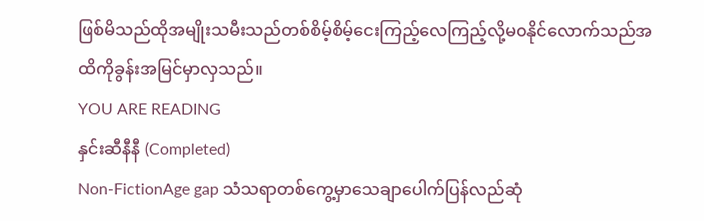ဖြစ်မိသည်ထိုအမျိုးသမီးသည်တစ်စိမ့်စိမ့်ငေးကြည့်လေကြည့်လို့မ၀နိုင်လောက်သည်အထိကိုခွန်းအမြင်မှာလှသည်။
YOU ARE READING
နှင်းဆီနီနီ (Completed)
Non-FictionAge gap သံသရာတစ်ကွေ့မှာသေချာပေါက်ပြန်လည်ဆုံ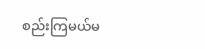စည်းကြမယ်မ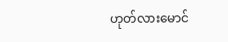ဟုတ်လားမောင်